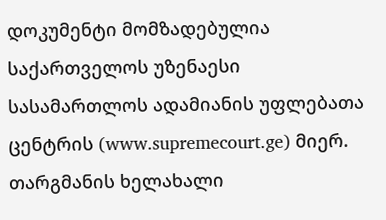დოკუმენტი მომზადებულია საქართველოს უზენაესი სასამართლოს ადამიანის უფლებათა ცენტრის (www.supremecourt.ge) მიერ. თარგმანის ხელახალი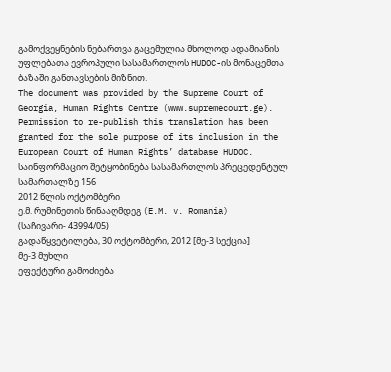გამოქვეყნების ნებართვა გაცემულია მხოლოდ ადამიანის უფლებათა ევროპული სასამართლოს HUDOC-ის მონაცემთა ბაზაში განთავსების მიზნით.
The document was provided by the Supreme Court of Georgia, Human Rights Centre (www.supremecourt.ge). Permission to re-publish this translation has been granted for the sole purpose of its inclusion in the European Court of Human Rights’ database HUDOC.
საინფორმაციო შეტყობინება სასამართლოს პრეცედენტულ სამართალზე 156
2012 წლის ოქტომბერი
ე.მ. რუმინეთის წინააღმდეგ (E.M. v. Romania)
(საჩივარი- 43994/05)
გადაწყვეტილება, 30 ოქტომბერი, 2012 [მე-3 სექცია]
მე-3 მუხლი
ეფექტური გამოძიება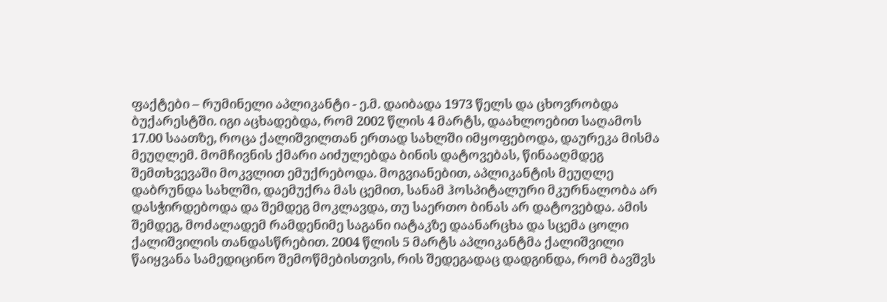ფაქტები – რუმინელი აპლიკანტი - ე.მ. დაიბადა 1973 წელს და ცხოვრობდა ბუქარესტში. იგი აცხადებდა, რომ 2002 წლის 4 მარტს, დაახლოებით საღამოს 17.00 საათზე, როცა ქალიშვილთან ერთად სახლში იმყოფებოდა, დაურეკა მისმა მეუღლემ. მომჩივნის ქმარი აიძულებდა ბინის დატოვებას, წინააღმდეგ შემთხვევაში მოკვლით ემუქრებოდა. მოგვიანებით, აპლიკანტის მეუღლე დაბრუნდა სახლში, დაემუქრა მას ცემით, სანამ ჰოსპიტალური მკურნალობა არ დასჭირდებოდა და შემდეგ მოკლავდა, თუ საერთო ბინას არ დატოვებდა. ამის შემდეგ, მოძალადემ რამდენიმე საგანი იატაკზე დაანარცხა და სცემა ცოლი ქალიშვილის თანდასწრებით. 2004 წლის 5 მარტს აპლიკანტმა ქალიშვილი წაიყვანა სამედიცინო შემოწმებისთვის, რის შედეგადაც დადგინდა, რომ ბავშვს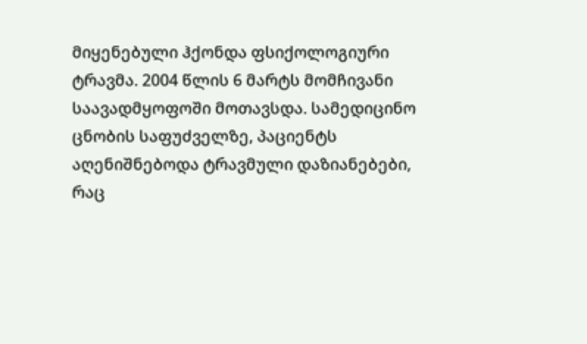მიყენებული ჰქონდა ფსიქოლოგიური ტრავმა. 2004 წლის 6 მარტს მომჩივანი საავადმყოფოში მოთავსდა. სამედიცინო ცნობის საფუძველზე, პაციენტს აღენიშნებოდა ტრავმული დაზიანებები, რაც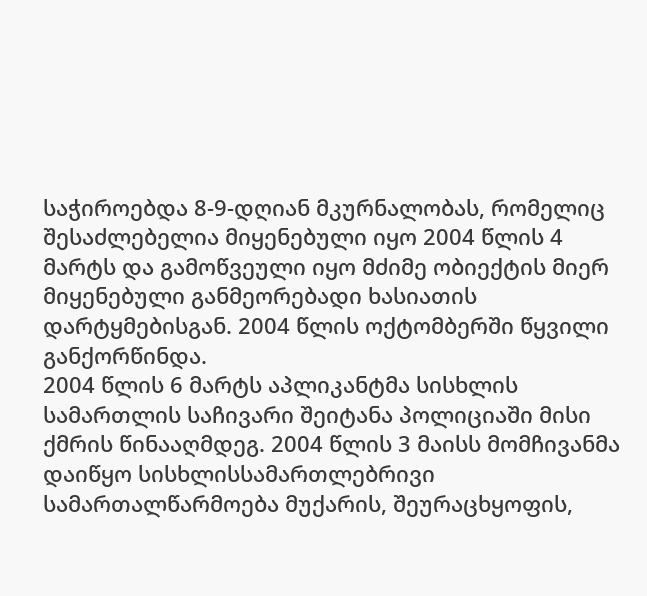საჭიროებდა 8-9-დღიან მკურნალობას, რომელიც შესაძლებელია მიყენებული იყო 2004 წლის 4 მარტს და გამოწვეული იყო მძიმე ობიექტის მიერ მიყენებული განმეორებადი ხასიათის დარტყმებისგან. 2004 წლის ოქტომბერში წყვილი განქორწინდა.
2004 წლის 6 მარტს აპლიკანტმა სისხლის სამართლის საჩივარი შეიტანა პოლიციაში მისი ქმრის წინააღმდეგ. 2004 წლის 3 მაისს მომჩივანმა დაიწყო სისხლისსამართლებრივი სამართალწარმოება მუქარის, შეურაცხყოფის,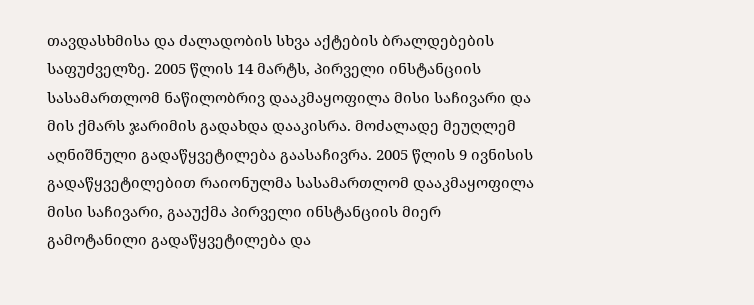თავდასხმისა და ძალადობის სხვა აქტების ბრალდებების საფუძველზე. 2005 წლის 14 მარტს, პირველი ინსტანციის სასამართლომ ნაწილობრივ დააკმაყოფილა მისი საჩივარი და მის ქმარს ჯარიმის გადახდა დააკისრა. მოძალადე მეუღლემ აღნიშნული გადაწყვეტილება გაასაჩივრა. 2005 წლის 9 ივნისის გადაწყვეტილებით რაიონულმა სასამართლომ დააკმაყოფილა მისი საჩივარი, გააუქმა პირველი ინსტანციის მიერ გამოტანილი გადაწყვეტილება და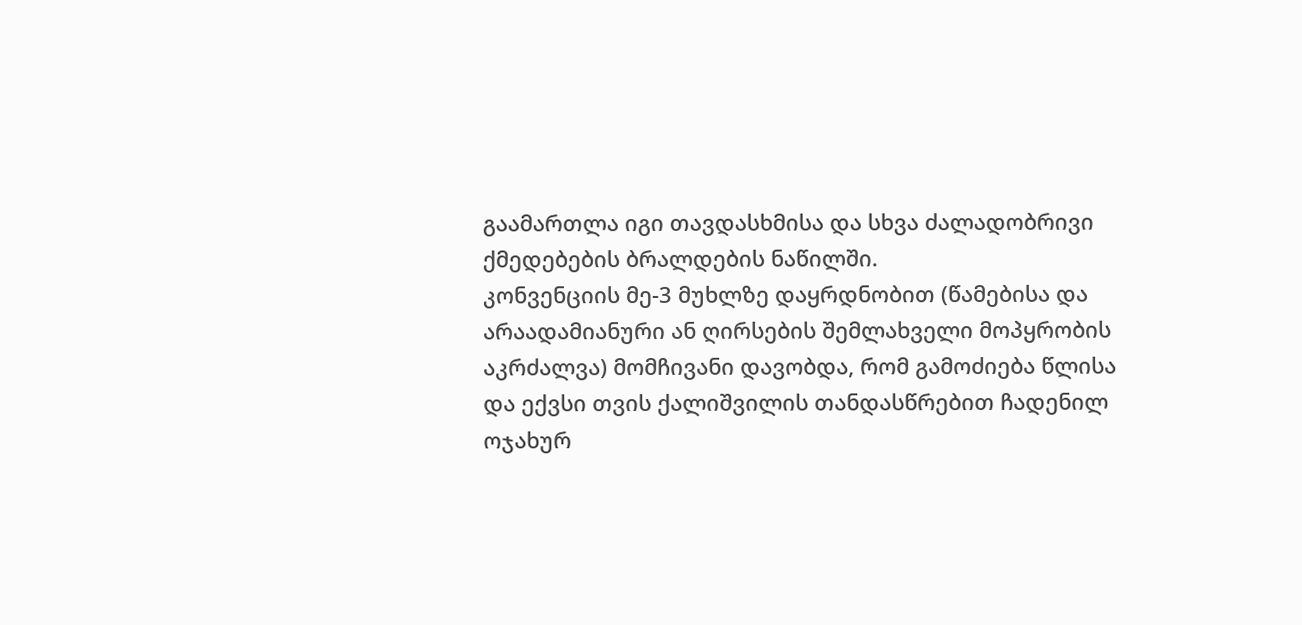გაამართლა იგი თავდასხმისა და სხვა ძალადობრივი ქმედებების ბრალდების ნაწილში.
კონვენციის მე-3 მუხლზე დაყრდნობით (წამებისა და არაადამიანური ან ღირსების შემლახველი მოპყრობის აკრძალვა) მომჩივანი დავობდა, რომ გამოძიება წლისა და ექვსი თვის ქალიშვილის თანდასწრებით ჩადენილ ოჯახურ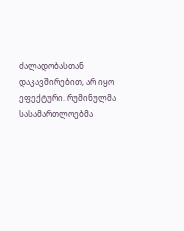ძალადობასთან დაკავშირებით, არ იყო ეფექტური. რუმინულმა სასამართლოებმა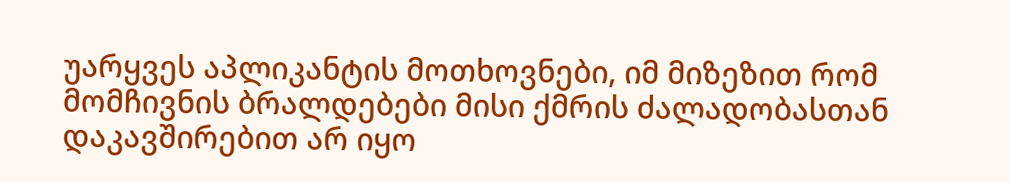უარყვეს აპლიკანტის მოთხოვნები, იმ მიზეზით რომ მომჩივნის ბრალდებები მისი ქმრის ძალადობასთან დაკავშირებით არ იყო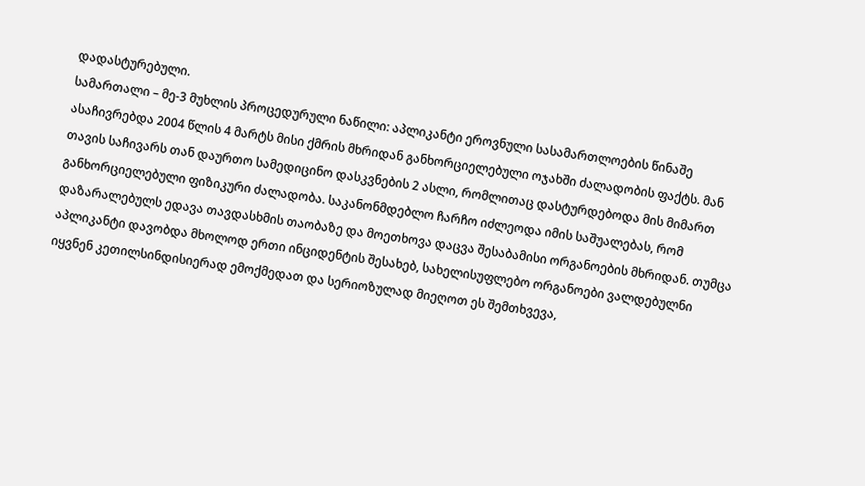დადასტურებული.
სამართალი – მე-3 მუხლის პროცედურული ნაწილი: აპლიკანტი ეროვნული სასამართლოების წინაშე ასაჩივრებდა 2004 წლის 4 მარტს მისი ქმრის მხრიდან განხორციელებული ოჯახში ძალადობის ფაქტს. მან თავის საჩივარს თან დაურთო სამედიცინო დასკვნების 2 ასლი, რომლითაც დასტურდებოდა მის მიმართ განხორციელებული ფიზიკური ძალადობა. საკანონმდებლო ჩარჩო იძლეოდა იმის საშუალებას, რომ დაზარალებულს ედავა თავდასხმის თაობაზე და მოეთხოვა დაცვა შესაბამისი ორგანოების მხრიდან. თუმცა აპლიკანტი დავობდა მხოლოდ ერთი ინციდენტის შესახებ, სახელისუფლებო ორგანოები ვალდებულნი იყვნენ კეთილსინდისიერად ემოქმედათ და სერიოზულად მიეღოთ ეს შემთხვევა,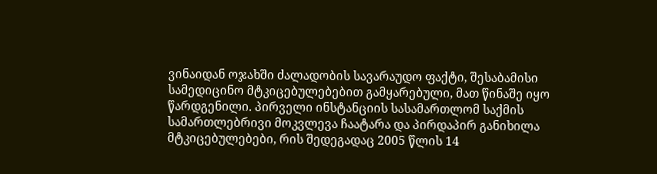ვინაიდან ოჯახში ძალადობის სავარაუდო ფაქტი, შესაბამისი სამედიცინო მტკიცებულებებით გამყარებული, მათ წინაშე იყო წარდგენილი. პირველი ინსტანციის სასამართლომ საქმის სამართლებრივი მოკვლევა ჩაატარა და პირდაპირ განიხილა მტკიცებულებები, რის შედეგადაც 2005 წლის 14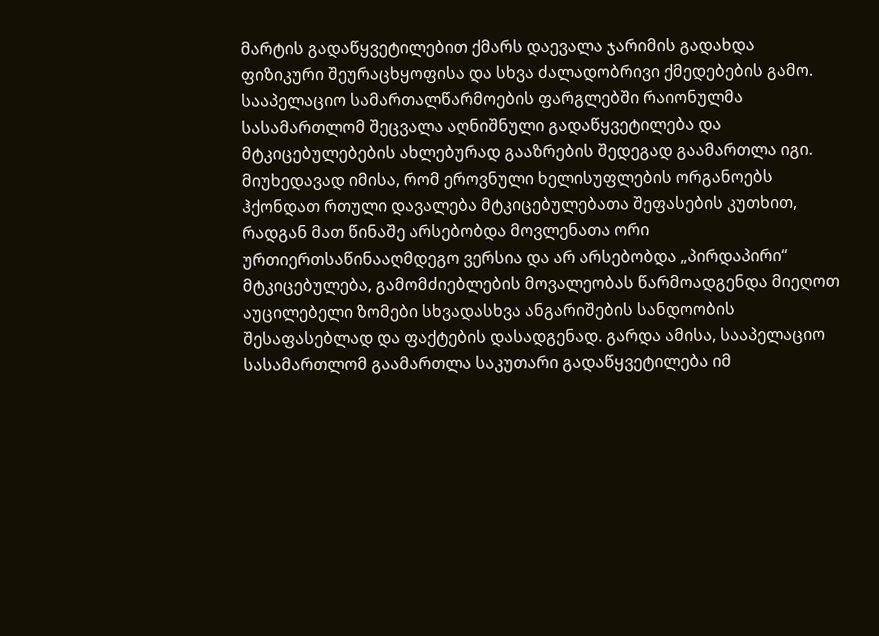მარტის გადაწყვეტილებით ქმარს დაევალა ჯარიმის გადახდა ფიზიკური შეურაცხყოფისა და სხვა ძალადობრივი ქმედებების გამო. სააპელაციო სამართალწარმოების ფარგლებში რაიონულმა სასამართლომ შეცვალა აღნიშნული გადაწყვეტილება და მტკიცებულებების ახლებურად გააზრების შედეგად გაამართლა იგი. მიუხედავად იმისა, რომ ეროვნული ხელისუფლების ორგანოებს ჰქონდათ რთული დავალება მტკიცებულებათა შეფასების კუთხით, რადგან მათ წინაშე არსებობდა მოვლენათა ორი ურთიერთსაწინააღმდეგო ვერსია და არ არსებობდა „პირდაპირი“ მტკიცებულება, გამომძიებლების მოვალეობას წარმოადგენდა მიეღოთ აუცილებელი ზომები სხვადასხვა ანგარიშების სანდოობის შესაფასებლად და ფაქტების დასადგენად. გარდა ამისა, სააპელაციო სასამართლომ გაამართლა საკუთარი გადაწყვეტილება იმ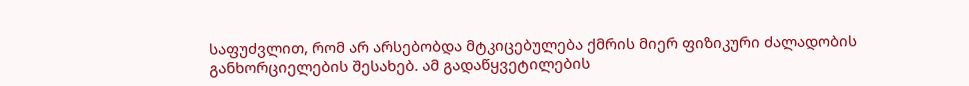საფუძვლით, რომ არ არსებობდა მტკიცებულება ქმრის მიერ ფიზიკური ძალადობის განხორციელების შესახებ. ამ გადაწყვეტილების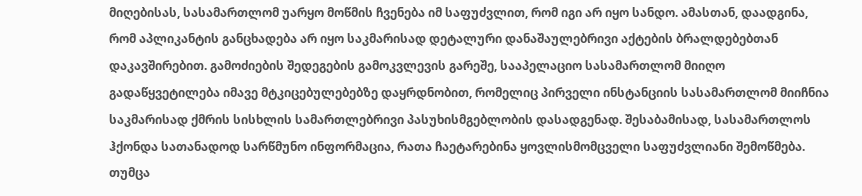მიღებისას, სასამართლომ უარყო მოწმის ჩვენება იმ საფუძვლით, რომ იგი არ იყო სანდო. ამასთან, დაადგინა, რომ აპლიკანტის განცხადება არ იყო საკმარისად დეტალური დანაშაულებრივი აქტების ბრალდებებთან დაკავშირებით. გამოძიების შედეგების გამოკვლევის გარეშე, სააპელაციო სასამართლომ მიიღო გადაწყვეტილება იმავე მტკიცებულებებზე დაყრდნობით, რომელიც პირველი ინსტანციის სასამართლომ მიიჩნია საკმარისად ქმრის სისხლის სამართლებრივი პასუხისმგებლობის დასადგენად. შესაბამისად, სასამართლოს ჰქონდა სათანადოდ სარწმუნო ინფორმაცია, რათა ჩაეტარებინა ყოვლისმომცველი საფუძვლიანი შემოწმება. თუმცა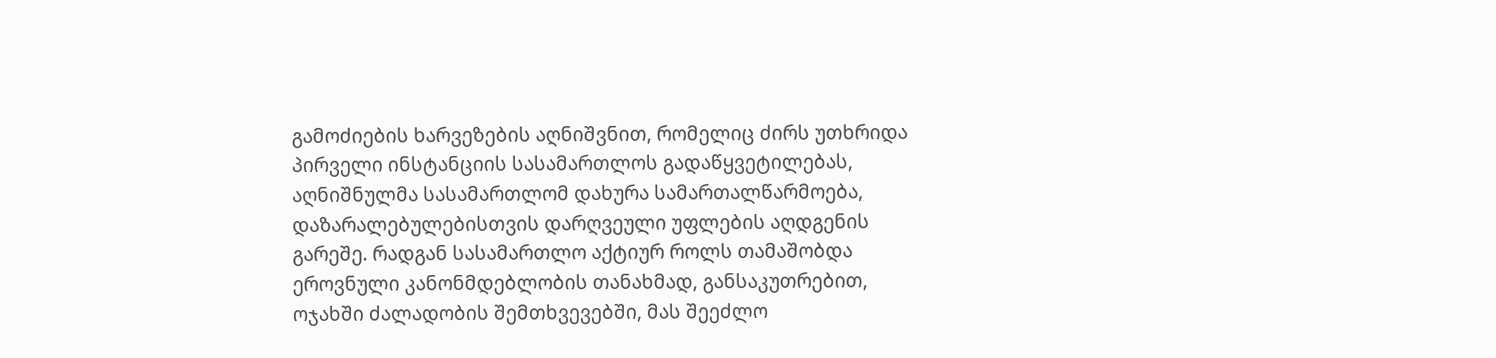გამოძიების ხარვეზების აღნიშვნით, რომელიც ძირს უთხრიდა პირველი ინსტანციის სასამართლოს გადაწყვეტილებას, აღნიშნულმა სასამართლომ დახურა სამართალწარმოება, დაზარალებულებისთვის დარღვეული უფლების აღდგენის გარეშე. რადგან სასამართლო აქტიურ როლს თამაშობდა ეროვნული კანონმდებლობის თანახმად, განსაკუთრებით, ოჯახში ძალადობის შემთხვევებში, მას შეეძლო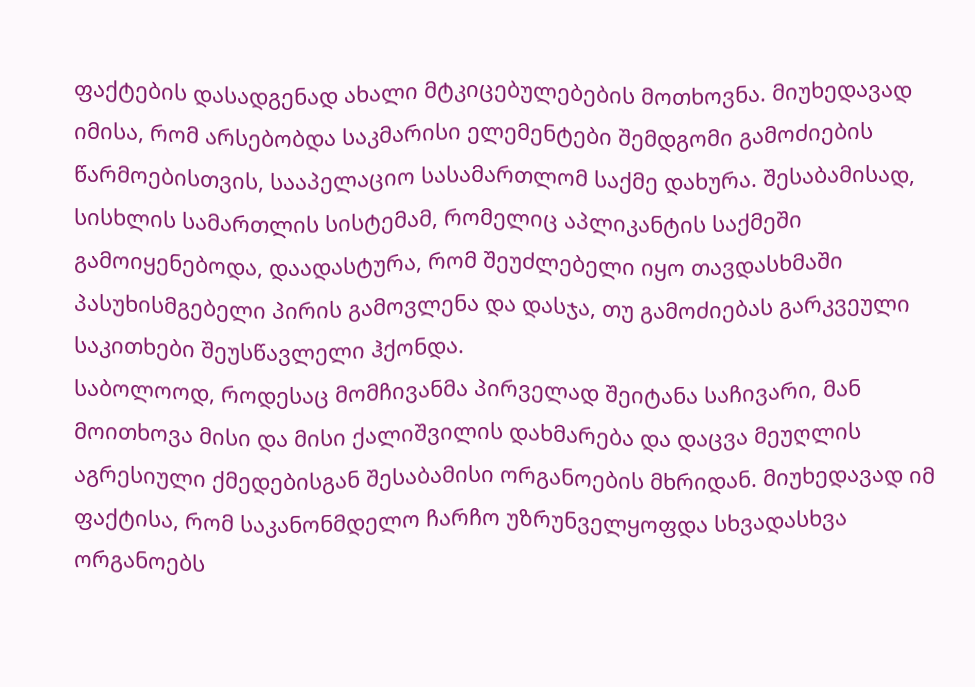ფაქტების დასადგენად ახალი მტკიცებულებების მოთხოვნა. მიუხედავად იმისა, რომ არსებობდა საკმარისი ელემენტები შემდგომი გამოძიების წარმოებისთვის, სააპელაციო სასამართლომ საქმე დახურა. შესაბამისად, სისხლის სამართლის სისტემამ, რომელიც აპლიკანტის საქმეში გამოიყენებოდა, დაადასტურა, რომ შეუძლებელი იყო თავდასხმაში პასუხისმგებელი პირის გამოვლენა და დასჯა, თუ გამოძიებას გარკვეული საკითხები შეუსწავლელი ჰქონდა.
საბოლოოდ, როდესაც მომჩივანმა პირველად შეიტანა საჩივარი, მან მოითხოვა მისი და მისი ქალიშვილის დახმარება და დაცვა მეუღლის აგრესიული ქმედებისგან შესაბამისი ორგანოების მხრიდან. მიუხედავად იმ ფაქტისა, რომ საკანონმდელო ჩარჩო უზრუნველყოფდა სხვადასხვა ორგანოებს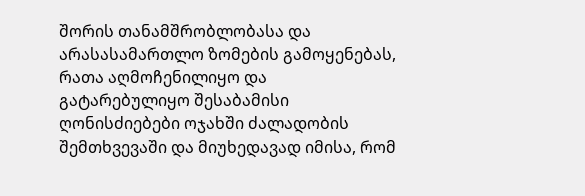შორის თანამშრობლობასა და არასასამართლო ზომების გამოყენებას, რათა აღმოჩენილიყო და გატარებულიყო შესაბამისი ღონისძიებები ოჯახში ძალადობის შემთხვევაში და მიუხედავად იმისა, რომ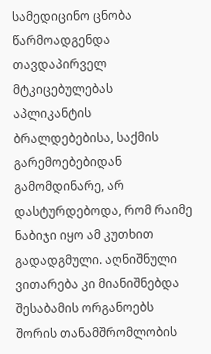სამედიცინო ცნობა წარმოადგენდა თავდაპირველ მტკიცებულებას აპლიკანტის ბრალდებებისა, საქმის გარემოებებიდან გამომდინარე, არ დასტურდებოდა, რომ რაიმე ნაბიჯი იყო ამ კუთხით გადადგმული. აღნიშნული ვითარება კი მიანიშნებდა შესაბამის ორგანოებს შორის თანამშრომლობის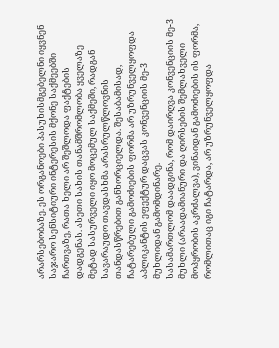არარსებობაზე. ეს ორგანოები პასუხისმგებელნი იყვნენ საჯარო სენსიტიური ინტერესის მქონე საქმეებში ჩართვაზე, რათა ხელი არ შეშლოდა ფაქტების დადგენას. ასეთი სახის თანამშრომლობა ყველაზე მეტად სასურველი იყო მოცემულ საქმეში, რადგან სავარაუდო თავდასხმა არასრულწლოვნის თანდასწრებით განხორციელდა. შესაბამისად, ჩატარებული გამოძიების ფორმა არ უზრუნველყოფდა აპლიკანტის ეფექტურ დაცვას კონვენციის მე-3 მუხლიდან გამომდინარე.
სასამართლომ დაადგინა, რომ დაირღვა კონვენციის მე-3 მუხლი (არაადამიანური და ღირსების შემლახველი მოპყრობის აკრძალვა), ვინაიდან გამოძიების ის ფორმა, რომლითაც იგი ჩატარდა, არ უზრუნველყოფდა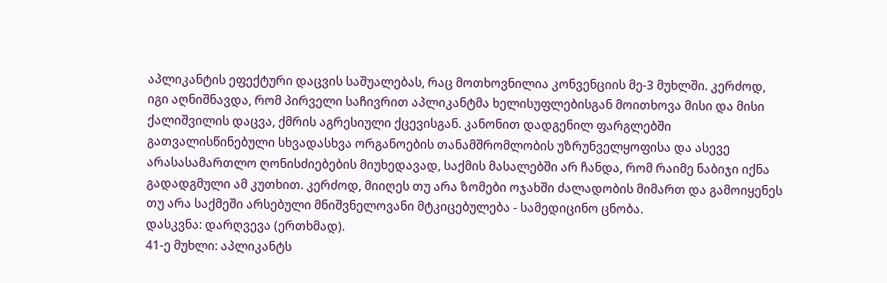აპლიკანტის ეფექტური დაცვის საშუალებას, რაც მოთხოვნილია კონვენციის მე-3 მუხლში. კერძოდ, იგი აღნიშნავდა, რომ პირველი საჩივრით აპლიკანტმა ხელისუფლებისგან მოითხოვა მისი და მისი ქალიშვილის დაცვა, ქმრის აგრესიული ქცევისგან. კანონით დადგენილ ფარგლებში გათვალისწინებული სხვადასხვა ორგანოების თანამშრომლობის უზრუნველყოფისა და ასევე არასასამართლო ღონისძიებების მიუხედავად, საქმის მასალებში არ ჩანდა, რომ რაიმე ნაბიჯი იქნა გადადგმული ამ კუთხით. კერძოდ, მიიღეს თუ არა ზომები ოჯახში ძალადობის მიმართ და გამოიყენეს თუ არა საქმეში არსებული მნიშვნელოვანი მტკიცებულება - სამედიცინო ცნობა.
დასკვნა: დარღვევა (ერთხმად).
41-ე მუხლი: აპლიკანტს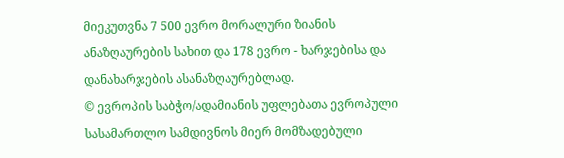მიეკუთვნა 7 500 ევრო მორალური ზიანის ანაზღაურების სახით და 178 ევრო - ხარჯებისა და დანახარჯების ასანაზღაურებლად.
© ევროპის საბჭო/ადამიანის უფლებათა ევროპული სასამართლო სამდივნოს მიერ მომზადებული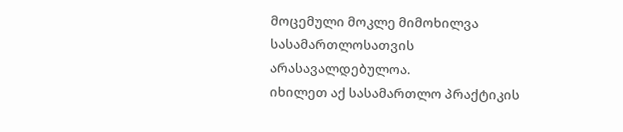მოცემული მოკლე მიმოხილვა სასამართლოსათვის არასავალდებულოა.
იხილეთ აქ სასამართლო პრაქტიკის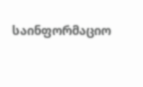საინფორმაციო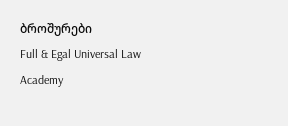ბროშურები
Full & Egal Universal Law Academy